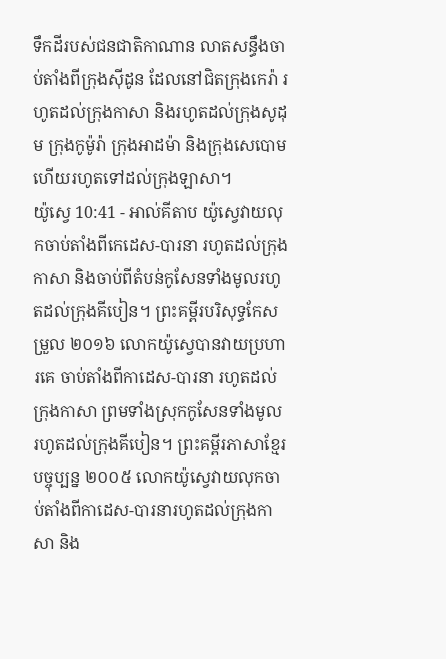ទឹកដីរបស់ជនជាតិកាណាន លាតសន្ធឹងចាប់តាំងពីក្រុងស៊ីដូន ដែលនៅជិតក្រុងកេរ៉ា រហូតដល់ក្រុងកាសា និងរហូតដល់ក្រុងសូដុម ក្រុងកូម៉ូរ៉ា ក្រុងអាដម៉ា និងក្រុងសេបោម ហើយរហូតទៅដល់ក្រុងឡាសា។
យ៉ូស្វេ 10:41 - អាល់គីតាប យ៉ូស្វេវាយលុកចាប់តាំងពីកេដេស-បារនា រហូតដល់ក្រុងកាសា និងចាប់ពីតំបន់កូសែនទាំងមូលរហូតដល់ក្រុងគីបៀន។ ព្រះគម្ពីរបរិសុទ្ធកែសម្រួល ២០១៦ លោកយ៉ូស្វេបានវាយប្រហារគេ ចាប់តាំងពីកាដេស-បារនា រហូតដល់ក្រុងកាសា ព្រមទាំងស្រុកកូសែនទាំងមូល រហូតដល់ក្រុងគីបៀន។ ព្រះគម្ពីរភាសាខ្មែរបច្ចុប្បន្ន ២០០៥ លោកយ៉ូស្វេវាយលុកចាប់តាំងពីកាដេស-បារនារហូតដល់ក្រុងកាសា និង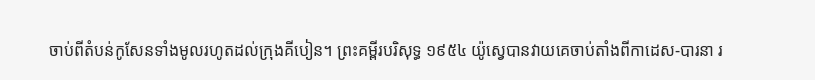ចាប់ពីតំបន់កូសែនទាំងមូលរហូតដល់ក្រុងគីបៀន។ ព្រះគម្ពីរបរិសុទ្ធ ១៩៥៤ យ៉ូស្វេបានវាយគេចាប់តាំងពីកាដេស-បារនា រ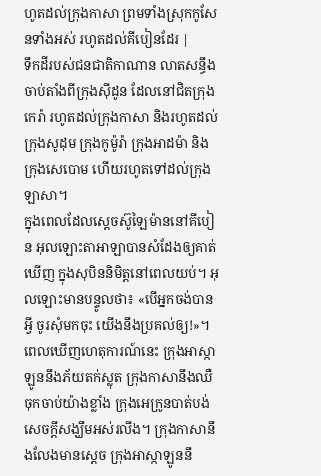ហូតដល់ក្រុងកាសា ព្រមទាំងស្រុកកូសែនទាំងអស់ រហូតដល់គីបៀនដែរ |
ទឹកដីរបស់ជនជាតិកាណាន លាតសន្ធឹងចាប់តាំងពីក្រុងស៊ីដូន ដែលនៅជិតក្រុងកេរ៉ា រហូតដល់ក្រុងកាសា និងរហូតដល់ក្រុងសូដុម ក្រុងកូម៉ូរ៉ា ក្រុងអាដម៉ា និងក្រុងសេបោម ហើយរហូតទៅដល់ក្រុងឡាសា។
ក្នុងពេលដែលស្តេចស៊ូឡៃម៉ាននៅគីបៀន អុលឡោះតាអាឡាបានសំដែងឲ្យគាត់ឃើញ ក្នុងសុបិននិមិត្តនៅពេលយប់។ អុលឡោះមានបន្ទូលថា៖ «បើអ្នកចង់បានអ្វី ចូរសុំមកចុះ យើងនឹងប្រគល់ឲ្យ!»។
ពេលឃើញហេតុការណ៍នេះ ក្រុងអាស្កាឡូននឹងភ័យតក់ស្លុត ក្រុងកាសានឹងឈឺចុកចាប់យ៉ាងខ្លាំង ក្រុងអេក្រូនបាត់បង់សេចក្ដីសង្ឃឹមអស់រលីង។ ក្រុងកាសានឹងលែងមានស្ដេច ក្រុងអាស្កាឡូននឹ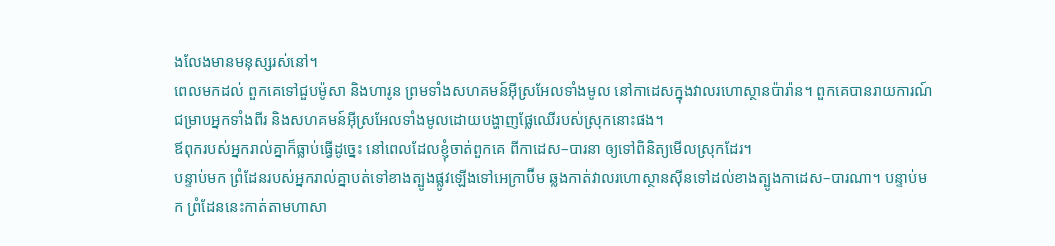ងលែងមានមនុស្សរស់នៅ។
ពេលមកដល់ ពួកគេទៅជួបម៉ូសា និងហារូន ព្រមទាំងសហគមន៍អ៊ីស្រអែលទាំងមូល នៅកាដេសក្នុងវាលរហោស្ថានប៉ារ៉ាន។ ពួកគេបានរាយការណ៍ជម្រាបអ្នកទាំងពីរ និងសហគមន៍អ៊ីស្រអែលទាំងមូលដោយបង្ហាញផ្លែឈើរបស់ស្រុកនោះផង។
ឪពុករបស់អ្នករាល់គ្នាក៏ធ្លាប់ធ្វើដូច្នេះ នៅពេលដែលខ្ញុំចាត់ពួកគេ ពីកាដេស–បារនា ឲ្យទៅពិនិត្យមើលស្រុកដែរ។
បន្ទាប់មក ព្រំដែនរបស់អ្នករាល់គ្នាបត់ទៅខាងត្បូងផ្លូវឡើងទៅអេក្រាប៊ីម ឆ្លងកាត់វាលរហោស្ថានស៊ីនទៅដល់ខាងត្បូងកាដេស–បារណា។ បន្ទាប់មក ព្រំដែននេះកាត់តាមហាសា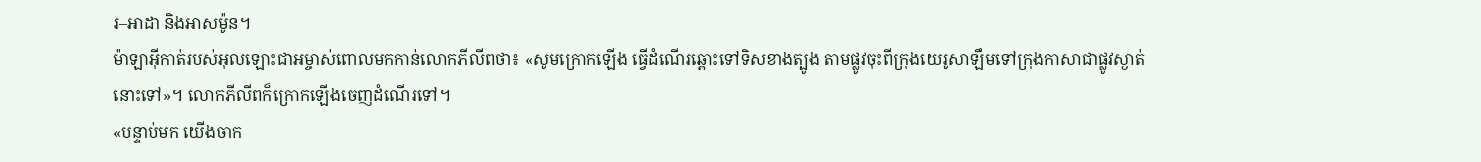រ–អាដា និងអាសម៉ូន។
ម៉ាឡាអ៊ីកាត់របស់អុលឡោះជាអម្ចាស់ពោលមកកាន់លោកភីលីពថា៖ «សូមក្រោកឡើង ធ្វើដំណើរឆ្ពោះទៅទិសខាងត្បូង តាមផ្លូវចុះពីក្រុងយេរូសាឡឹមទៅក្រុងកាសាជាផ្លូវស្ងាត់នោះទៅ»។ លោកភីលីពក៏ក្រោកឡើងចេញដំណើរទៅ។
«បន្ទាប់មក យើងចាក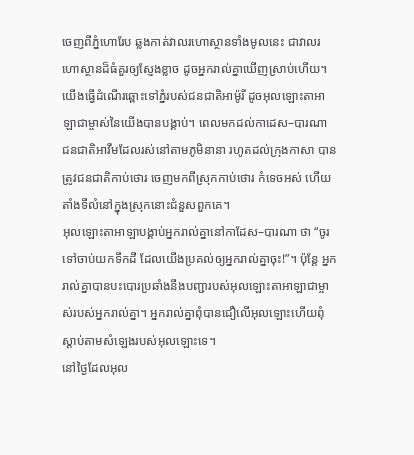ចេញពីភ្នំហោរែប ឆ្លងកាត់វាលរហោស្ថានទាំងមូលនេះ ជាវាលរហោស្ថានដ៏ធំគួរឲ្យស្ញែងខ្លាច ដូចអ្នករាល់គ្នាឃើញស្រាប់ហើយ។ យើងធ្វើដំណើរឆ្ពោះទៅភ្នំរបស់ជនជាតិអាម៉ូរី ដូចអុលឡោះតាអាឡាជាម្ចាស់នៃយើងបានបង្គាប់។ ពេលមកដល់កាដេស–បារណា
ជនជាតិអាវីមដែលរស់នៅតាមភូមិនានា រហូតដល់ក្រុងកាសា បានត្រូវជនជាតិកាប់ថោរ ចេញមកពីស្រុកកាប់ថោរ កំទេចអស់ ហើយតាំងទីលំនៅក្នុងស្រុកនោះជំនួសពួកគេ។
អុលឡោះតាអាឡាបង្គាប់អ្នករាល់គ្នានៅកាដែស–បារណា ថា “ចូរទៅចាប់យកទឹកដី ដែលយើងប្រគល់ឲ្យអ្នករាល់គ្នាចុះ!”។ ប៉ុន្តែ អ្នករាល់គ្នាបានបះបោរប្រឆាំងនឹងបញ្ជារបស់អុលឡោះតាអាឡាជាម្ចាស់របស់អ្នករាល់គ្នា។ អ្នករាល់គ្នាពុំបានជឿលើអុលឡោះហើយពុំស្តាប់តាមសំឡេងរបស់អុលឡោះទេ។
នៅថ្ងៃដែលអុល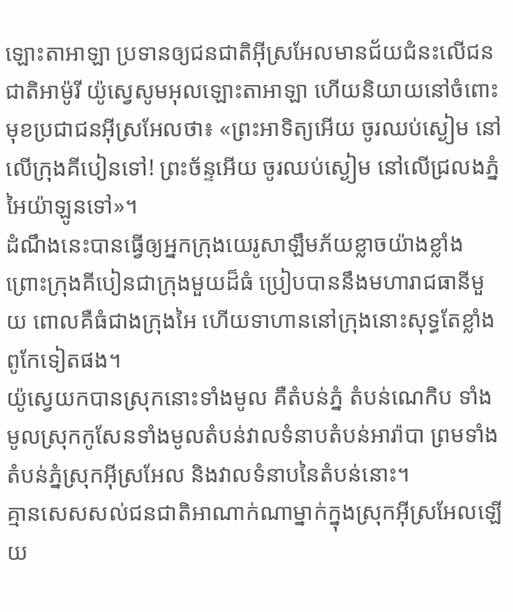ឡោះតាអាឡា ប្រទានឲ្យជនជាតិអ៊ីស្រអែលមានជ័យជំនះលើជនជាតិអាម៉ូរី យ៉ូស្វេសូមអុលឡោះតាអាឡា ហើយនិយាយនៅចំពោះមុខប្រជាជនអ៊ីស្រអែលថា៖ «ព្រះអាទិត្យអើយ ចូរឈប់ស្ងៀម នៅលើក្រុងគីបៀនទៅ! ព្រះច័ន្ទអើយ ចូរឈប់ស្ងៀម នៅលើជ្រលងភ្នំអៃយ៉ាឡូនទៅ»។
ដំណឹងនេះបានធ្វើឲ្យអ្នកក្រុងយេរូសាឡឹមភ័យខ្លាចយ៉ាងខ្លាំង ព្រោះក្រុងគីបៀនជាក្រុងមួយដ៏ធំ ប្រៀបបាននឹងមហារាជធានីមួយ ពោលគឺធំជាងក្រុងអៃ ហើយទាហាននៅក្រុងនោះសុទ្ធតែខ្លាំងពូកែទៀតផង។
យ៉ូស្វេយកបានស្រុកនោះទាំងមូល គឺតំបន់ភ្នំ តំបន់ណេកិប ទាំងមូលស្រុកកូសែនទាំងមូលតំបន់វាលទំនាបតំបន់អារ៉ាបា ព្រមទាំងតំបន់ភ្នំស្រុកអ៊ីស្រអែល និងវាលទំនាបនៃតំបន់នោះ។
គ្មានសេសសល់ជនជាតិអាណាក់ណាម្នាក់ក្នុងស្រុកអ៊ីស្រអែលឡើយ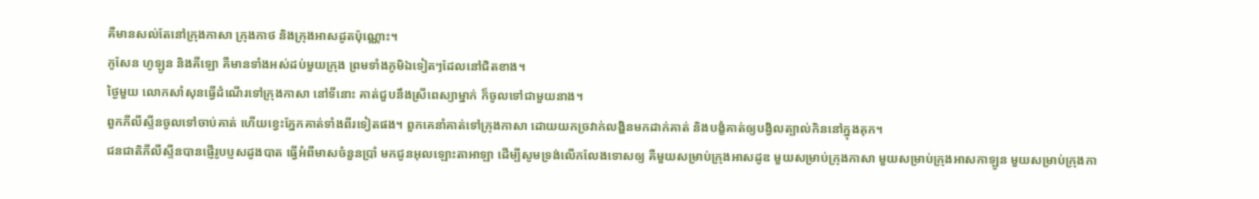គឺមានសល់តែនៅក្រុងកាសា ក្រុងកាថ និងក្រុងអាសដូតប៉ុណ្ណោះ។
កូសែន ហូឡូន និងគីឡោ គឺមានទាំងអស់ដប់មួយក្រុង ព្រមទាំងភូមិឯទៀតៗដែលនៅជិតខាង។
ថ្ងៃមួយ លោកសាំសុនធ្វើដំណើរទៅក្រុងកាសា នៅទីនោះ គាត់ជួបនឹងស្រីពេស្យាម្នាក់ ក៏ចូលទៅជាមួយនាង។
ពួកភីលីស្ទីនចូលទៅចាប់គាត់ ហើយខ្វេះភ្នែកគាត់ទាំងពីរទៀតផង។ ពួកគេនាំគាត់ទៅក្រុងកាសា ដោយយកច្រវាក់លង្ហិនមកដាក់គាត់ និងបង្ខំគាត់ឲ្យបង្វិលត្បាល់កិននៅក្នុងគុក។
ជនជាតិភីលីស្ទីនបានផ្ញើរូបប្ញសដូងបាត ធ្វើអំពីមាសចំនួនប្រាំ មកជូនអុលឡោះតាអាឡា ដើម្បីសូមទ្រង់លើកលែងទោសឲ្យ គឺមួយសម្រាប់ក្រុងអាសដូឌ មួយសម្រាប់ក្រុងកាសា មួយសម្រាប់ក្រុងអាសកាឡូន មួយសម្រាប់ក្រុងកា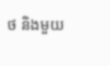ថ និងមួយ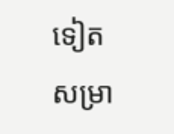ទៀតសម្រា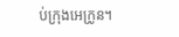ប់ក្រុងអេក្រូន។